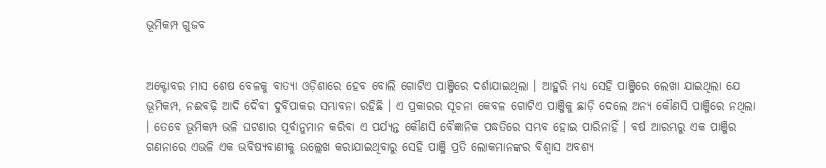ଭୂମିକମ୍ପ ଗୁଜବ


ଅକ୍ଟୋବର ମାସ ଶେଷ ବେଳକୁ ବାତ୍ୟା ଓଡ଼ିଶାରେ ହେବ ବୋଲି ଗୋଟିଏ ପାଞ୍ଜିରେ ଦର୍ଶାଯାଇଥିଲା । ଆହୁରି ମଧ୍ୟ ସେହି ପାଞ୍ଜିରେ ଲେଖା ଯାଇଥିଲା ଯେ ଭୂମିକମ୍ପ, ନଈବଢ଼ି ଆଦି ଦୈବୀ ଦୁର୍ବିପାକର ସମ୍ଭାବନା ରହିଛି । ଏ ପ୍ରକାରର ସୂଚନା କେବଳ ଗୋଟିଏ ପାଞ୍ଜିକୁ ଛାଡ଼ି ଦେଲେ ଅନ୍ୟ କୌଣସି ପାଞ୍ଜିରେ ନଥିଲା । ତେବେ ଭୂମିକମ୍ପ ଭଳି ଘଟଣାର ପୂର୍ବାନୁମାନ କରିବା ଏ ପର୍ଯ୍ୟନ୍ତ କୌଣସି ବୈଜ୍ଞାନିକ ପଦ୍ଧତିରେ ସମ୍ଭବ ହୋଇ ପାରିନାହିଁ । ବର୍ଷ ଆରମ୍ଭରୁ ଏକ ପାଞ୍ଜିର ଗଣନାରେ ଏଭଳି ଏକ ଭବିଷ୍ୟବାଣୀକୁ ଉଲ୍ଲେଖ କରାଯାଇଥିବାରୁ ସେହି ପାଞ୍ଜି ପ୍ରତି ଲୋକମାନଙ୍କର ବିଶ୍ୱାସ ଅବଶ୍ୟ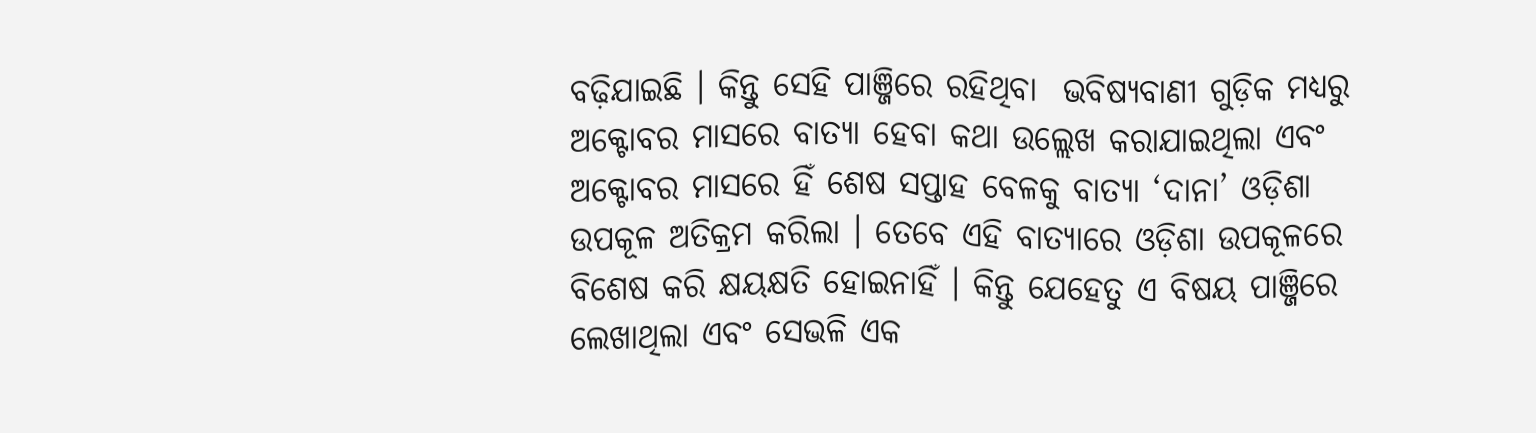ବଢ଼ିଯାଇଛି । କିନ୍ତୁ ସେହି ପାଞ୍ଜିରେ ରହିଥିବା  ଭବିଷ୍ୟବାଣୀ ଗୁଡ଼ିକ ମଧ୍ୟରୁ ଅକ୍ଟୋବର ମାସରେ ବାତ୍ୟା ହେବା କଥା ଉଲ୍ଲେଖ କରାଯାଇଥିଲା ଏବଂ ଅକ୍ଟୋବର ମାସରେ ହିଁ ଶେଷ ସପ୍ତାହ ବେଳକୁ ବାତ୍ୟା ‘ଦାନା’ ଓଡ଼ିଶା ଉପକୂଳ ଅତିକ୍ରମ କରିଲା । ତେବେ ଏହି ବାତ୍ୟାରେ ଓଡ଼ିଶା ଉପକୂଳରେ ବିଶେଷ କରି କ୍ଷୟକ୍ଷତି ହୋଇନାହିଁ । କିନ୍ତୁ ଯେହେତୁ ଏ ବିଷୟ ପାଞ୍ଜିରେ ଲେଖାଥିଲା ଏବଂ ସେଭଳି ଏକ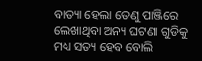ବାତ୍ୟା ହେଲା ତେଣୁ ପାଞ୍ଜିରେ ଲେଖାଥିବା ଅନ୍ୟ ଘଟଣା ଗୁଡିକୁ ମଧ୍ୟ ସତ୍ୟ ହେବ ବୋଲି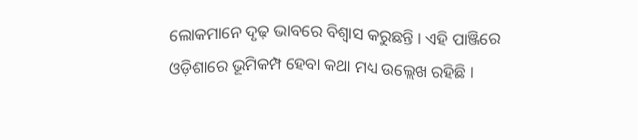ଲୋକମାନେ ଦୃଢ଼ ଭାବରେ ବିଶ୍ୱାସ କରୁଛନ୍ତି । ଏହି ପାଞ୍ଜିରେ ଓଡ଼ିଶାରେ ଭୂମିକମ୍ପ ହେବା କଥା ମଧ୍ୟ ଉଲ୍ଲେଖ ରହିଛି ।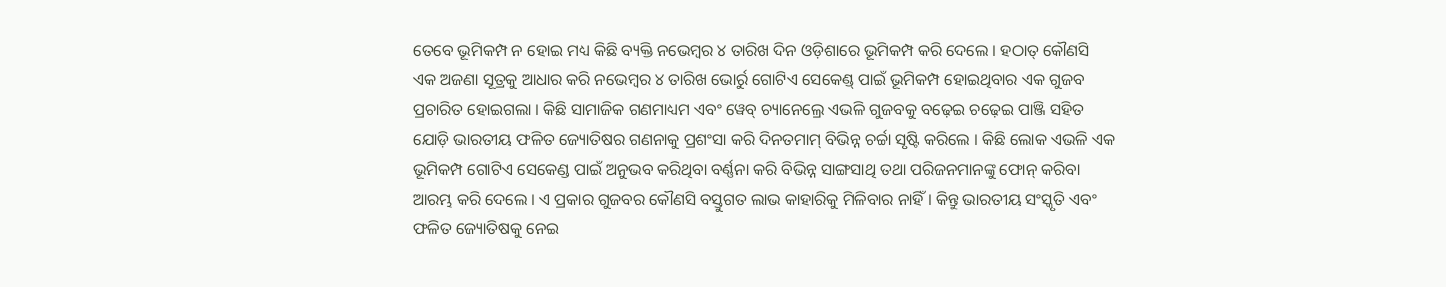ତେବେ ଭୂମିକମ୍ପ ନ ହୋଇ ମଧ୍ୟ କିଛି ବ୍ୟକ୍ତି ନଭେମ୍ବର ୪ ତାରିଖ ଦିନ ଓଡ଼ିଶାରେ ଭୂମିକମ୍ପ କରି ଦେଲେ । ହଠାତ୍ କୌଣସି ଏକ ଅଜଣା ସୂତ୍ରକୁ ଆଧାର କରି ନଭେମ୍ବର ୪ ତାରିଖ ଭୋର୍ରୁ ଗୋଟିଏ ସେକେଣ୍ଡ୍ ପାଇଁ ଭୂମିକମ୍ପ ହୋଇଥିବାର ଏକ ଗୁଜବ ପ୍ରଚାରିତ ହୋଇଗଲା । କିଛି ସାମାଜିକ ଗଣମାଧ୍ୟମ ଏବଂ ୱେବ୍ ଚ୍ୟାନେଲ୍ରେ ଏଭଳି ଗୁଜବକୁ ବଢ଼େଇ ଚଢ଼େଇ ପାଞ୍ଜି ସହିତ ଯୋଡ଼ି ଭାରତୀୟ ଫଳିତ ଜ୍ୟୋତିଷର ଗଣନାକୁ ପ୍ରଶଂସା କରି ଦିନତମାମ୍ ବିଭିନ୍ନ ଚର୍ଚ୍ଚା ସୃଷ୍ଟି କରିଲେ । କିଛି ଲୋକ ଏଭଳି ଏକ ଭୂମିକମ୍ପ ଗୋଟିଏ ସେକେଣ୍ଡ ପାଇଁ ଅନୁଭବ କରିଥିବା ବର୍ଣ୍ଣନା କରି ବିଭିନ୍ନ ସାଙ୍ଗସାଥି ତଥା ପରିଜନମାନଙ୍କୁ ଫୋନ୍ କରିବା ଆରମ୍ଭ କରି ଦେଲେ । ଏ ପ୍ରକାର ଗୁଜବର କୌଣସି ବସ୍ତୁଗତ ଲାଭ କାହାରିକୁ ମିଳିବାର ନାହିଁ । କିନ୍ତୁ ଭାରତୀୟ ସଂସ୍କୃତି ଏବଂ ଫଳିତ ଜ୍ୟୋତିଷକୁ ନେଇ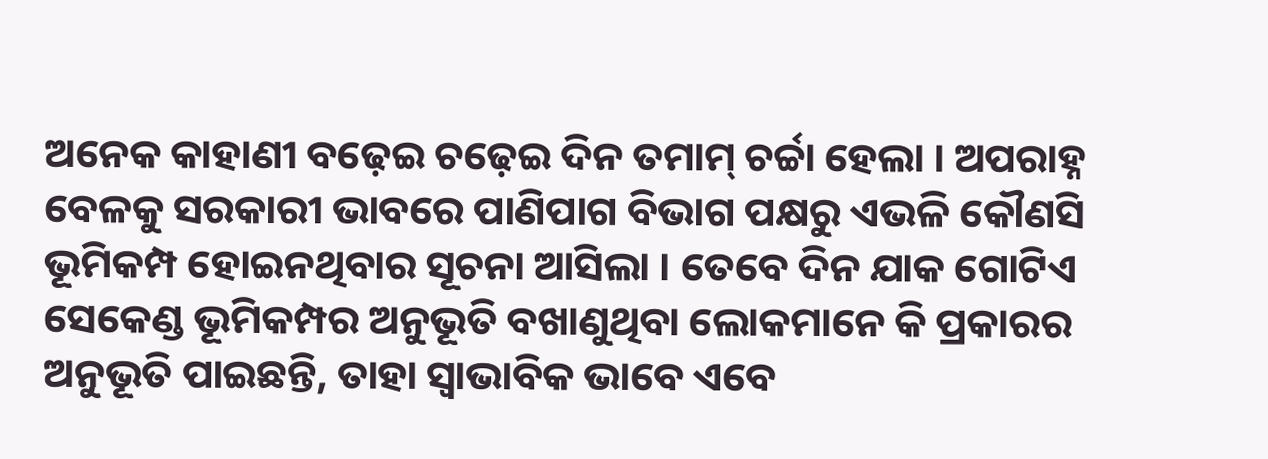ଅନେକ କାହାଣୀ ବଢ଼େଇ ଚଢ଼େଇ ଦିନ ତମାମ୍ ଚର୍ଚ୍ଚା ହେଲା । ଅପରାହ୍ନ ବେଳକୁ ସରକାରୀ ଭାବରେ ପାଣିପାଗ ବିଭାଗ ପକ୍ଷରୁ ଏଭଳି କୌଣସି ଭୂମିକମ୍ପ ହୋଇନଥିବାର ସୂଚନା ଆସିଲା । ତେବେ ଦିନ ଯାକ ଗୋଟିଏ ସେକେଣ୍ଡ ଭୂମିକମ୍ପର ଅନୁଭୂତି ବଖାଣୁଥିବା ଲୋକମାନେ କି ପ୍ରକାରର ଅନୁଭୂତି ପାଇଛନ୍ତି, ତାହା ସ୍ୱାଭାବିକ ଭାବେ ଏବେ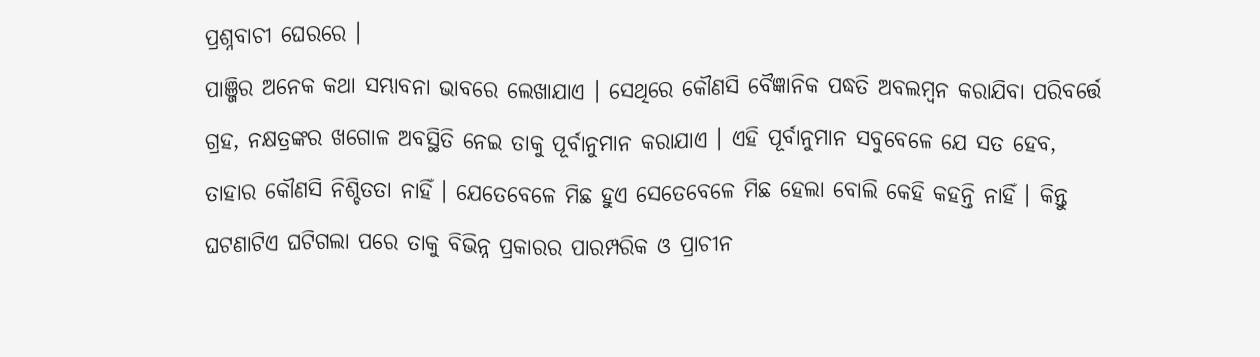ପ୍ରଶ୍ନବାଚୀ ଘେରରେ ।
ପାଞ୍ଜିର ଅନେକ କଥା ସମ୍ଭାବନା ଭାବରେ ଲେଖାଯାଏ । ସେଥିରେ କୌଣସି ବୈଜ୍ଞାନିକ ପଦ୍ଧତି ଅବଲମ୍ବନ କରାଯିବା ପରିବର୍ତ୍ତେ ଗ୍ରହ, ନକ୍ଷତ୍ରଙ୍କର ଖଗୋଳ ଅବସ୍ଥିତି ନେଇ ତାକୁ ପୂର୍ବାନୁମାନ କରାଯାଏ । ଏହି ପୂର୍ବାନୁମାନ ସବୁବେଳେ ଯେ ସତ ହେବ, ତାହାର କୌଣସି ନିଶ୍ଚିତତା ନାହିଁ । ଯେତେବେଳେ ମିଛ ହୁଏ ସେତେବେଳେ ମିଛ ହେଲା ବୋଲି କେହି କହନ୍ତି ନାହିଁ । କିନ୍ତୁ ଘଟଣାଟିଏ ଘଟିଗଲା ପରେ ତାକୁ ବିଭିନ୍ନ ପ୍ରକାରର ପାରମ୍ପରିକ ଓ ପ୍ରାଚୀନ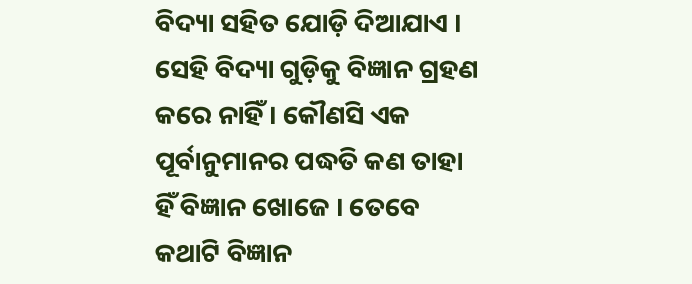ବିଦ୍ୟା ସହିତ ଯୋଡ଼ି ଦିଆଯାଏ । ସେହି ବିଦ୍ୟା ଗୁଡ଼ିକୁ ବିଜ୍ଞାନ ଗ୍ରହଣ କରେ ନାହିଁ । କୌଣସି ଏକ ପୂର୍ବାନୁମାନର ପଦ୍ଧତି କଣ ତାହା ହିଁ ବିଜ୍ଞାନ ଖୋଜେ । ତେବେ କଥାଟି ବିଜ୍ଞାନ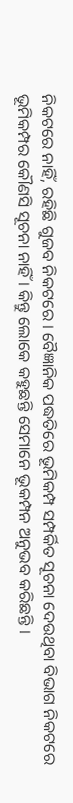ନିକଟରେ ନାହିଁ, ରହିଛି ଗୁଜବ ନିକଟରେ । ବୈଜ୍ଞାନିକ ପଦ୍ଧତିରେ ଭୂମିକମ୍ପ ସମ୍ପର୍କିତ ସୂଚନା ଦେଉଥିବା ବିଭାଗ ନିକଟରେ ଭୂମିକମ୍ପର କୌଣସି ସୂଚନା ନାହିଁ । କିନ୍ତୁ ଲୋକେ କହୁଛନ୍ତି ସେମାନେ ଭୂକମ୍ପନ ଅନୁଭବ କରିଛନ୍ତି ।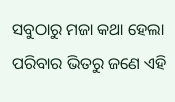ସବୁଠାରୁ ମଜା କଥା ହେଲା ପରିବାର ଭିତରୁ ଜଣେ ଏହି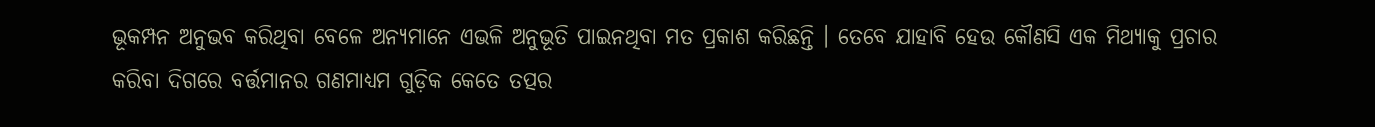ଭୂକମ୍ପନ ଅନୁଭବ କରିଥିବା ବେଳେ ଅନ୍ୟମାନେ ଏଭଳି ଅନୁଭୂତି ପାଇନଥିବା ମତ ପ୍ରକାଶ କରିଛନ୍ତି । ତେବେ ଯାହାବି ହେଉ କୌଣସି ଏକ ମିଥ୍ୟାକୁ ପ୍ରଚାର କରିବା ଦିଗରେ ବର୍ତ୍ତମାନର ଗଣମାଧ୍ୟମ ଗୁଡ଼ିକ କେତେ ତତ୍ପର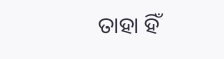ତାହା ହିଁ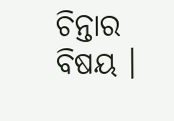ଚିନ୍ତାର ବିଷୟ ।